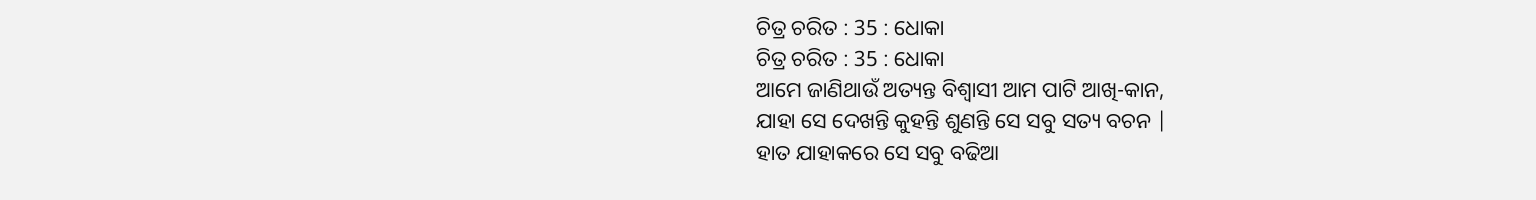ଚିତ୍ର ଚରିତ : 35 : ଧୋକା
ଚିତ୍ର ଚରିତ : 35 : ଧୋକା
ଆମେ ଜାଣିଥାଉଁ ଅତ୍ୟନ୍ତ ବିଶ୍ଵାସୀ ଆମ ପାଟି ଆଖି-କାନ,
ଯାହା ସେ ଦେଖନ୍ତି କୁହନ୍ତି ଶୁଣନ୍ତି ସେ ସବୁ ସତ୍ୟ ବଚନ |
ହାତ ଯାହାକରେ ସେ ସବୁ ବଢିଆ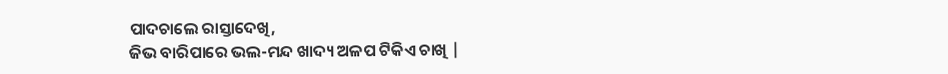ପାଦଚାଲେ ରାସ୍ତାଦେଖି,
ଜିଭ ବାରିପାରେ ଭଲ-ମନ୍ଦ ଖାଦ୍ୟ ଅଳପ ଟିକିଏ ଚାଖି |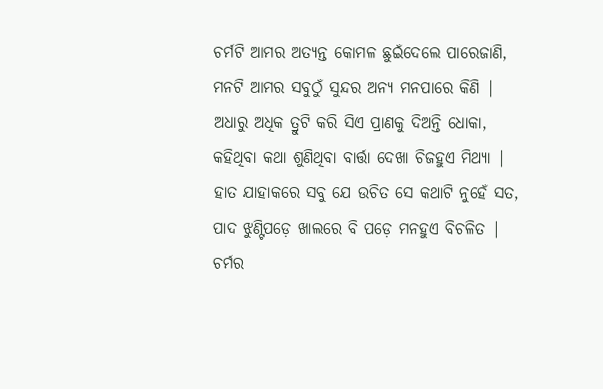ଚର୍ମଟି ଆମର ଅତ୍ୟନ୍ତ କୋମଳ ଛୁଇଁଦେଲେ ପାରେଜାଣି,
ମନଟି ଆମର ସବୁଠୁଁ ସୁନ୍ଦର ଅନ୍ୟ ମନପାରେ କିଣି |
ଅଧାରୁ ଅଧିକ ତ୍ରୁଟି କରି ସିଏ ପ୍ରାଣକୁ ଦିଅନ୍ତି ଧୋକା,
କହିଥିବା କଥା ଶୁଣିଥିବା ବାର୍ତ୍ତା ଦେଖା ଚିଜହୁଏ ମିଥ୍ୟା |
ହାତ ଯାହାକରେ ସବୁ ଯେ ଉଚିତ ସେ କଥାଟି ନୁହେଁ ସତ,
ପାଦ ଝୁଣ୍ଟିପଡ଼େ ଖାଲରେ ବି ପଡ଼େ ମନହୁଏ ବିଚଳିତ |
ଚର୍ମର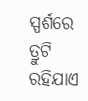ସ୍ପର୍ଶରେ ତ୍ରୁଟି ରହିଯାଏ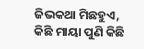ଜିଭକଥା ମିଛହୁଏ,
କିଛି ମାୟା ପୁଣି କିଛି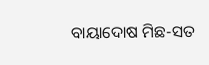ବାୟାଦୋଷ ମିଛ-ସତ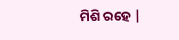ମିଶି ରହେ |